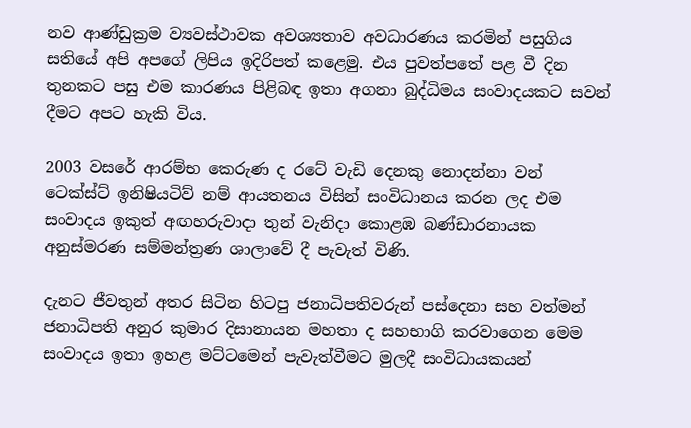නව ආණ්ඩුක්‍රම ව්‍යවස්ථාවක අවශ්‍යතාව අවධාරණය කරමින් පසුගිය සතියේ අපි අපගේ ලිපිය ඉදිරිපත් කළෙමු. එය පුවත්පතේ පළ වී දින තුනකට පසු එම කාරණය පිළිබඳ ඉතා අගනා බුද්ධිමය සංවාදයකට සවන් දීමට අපට හැකි විය.

2003 වසරේ ආරම්භ කෙරුණ ද රටේ වැඩි දෙනකු නොදන්නා වන් ටෙක්ස්ට් ඉනිෂියටිව් නම් ආයතනය විසින් සංවිධානය කරන ලද එම සංවාදය ඉකුත් අඟහරුවාදා තුන් වැනිදා කොළඹ බණ්ඩාරනායක අනුස්මරණ සම්මන්ත්‍රණ ශාලාවේ දී පැවැත් විණි.

දැනට ජීවතුන් අතර සිටින හිටපු ජනාධිපතිවරුන් පස්දෙනා සහ වත්මන් ජනාධිපති අනුර කුමාර දිසානායන මහතා ද සහභාගි කරවාගෙන මෙම සංවාදය ඉතා ඉහළ මට්ටමෙන් පැවැත්වීමට මුලදී සංවිධායකයන්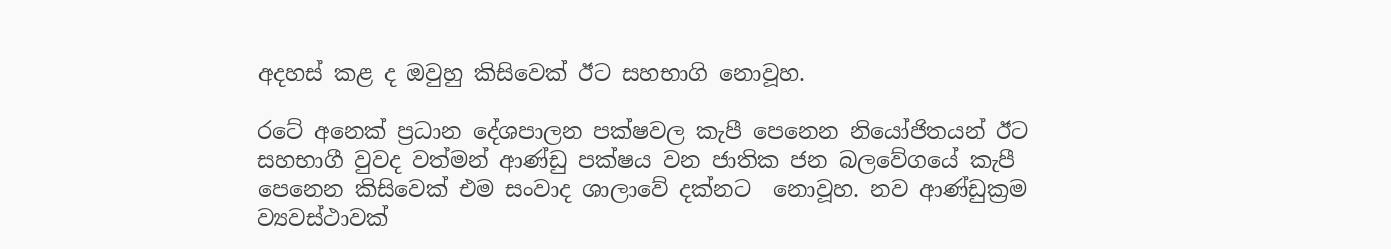අදහස් කළ ද ඔවුහු කිසිවෙක් ඊට සහභාගි නොවූහ.

රටේ අනෙක් ප්‍රධාන දේශපාලන පක්ෂවල කැපී පෙනෙන නියෝජිතයන් ඊට සහභාගී වුවද වත්මන් ආණ්ඩු පක්ෂය වන ජාතික ජන බලවේගයේ කැපී පෙනෙන කිසිවෙක් එම සංවාද ශාලාවේ දක්නට  නොවූහ. නව ආණ්ඩුක්‍රම ව්‍යවස්ථාවක්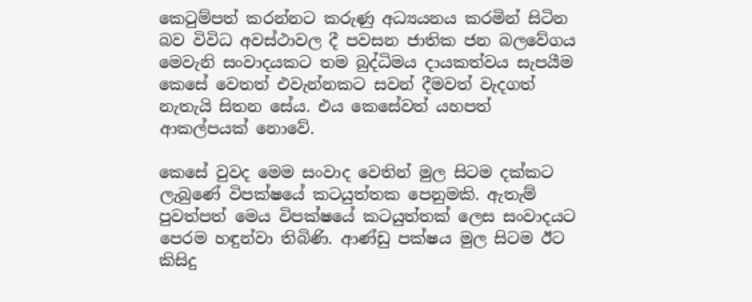කෙටුම්පත් කරන්නට කරුණු අධ්‍යයනය කරමින් සිටින බව විවිධ අවස්ථාවල දී පවසන ජාතික ජන බලවේගය මෙවැනි සංවාදයකට තම බුද්ධිමය දායකත්වය සැපයීම කෙසේ වෙතත් එවැන්නකට සවන් දීමවත් වැදගත් නැතැයි සිතන සේය. එය කෙසේවත් යහපත් ආකල්පයක් නොවේ.

කෙසේ වුවද මෙම සංවාද වෙතින් මුල සිටම දක්කට ලැබුණේ විපක්ෂයේ කටයුත්තක පෙනුමකි. ඇතැම් පුවත්පත් මෙය විපක්ෂයේ කටයුත්තක් ලෙස සංවාදයට පෙරම හඳුන්වා තිබිණි. ආණ්ඩු පක්ෂය මුල සිටම ඊට කිසිදු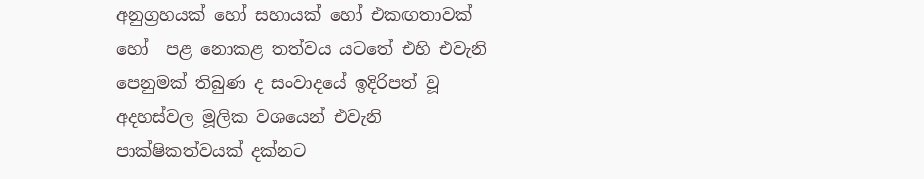අනුග්‍රහයක් හෝ සහායක් හෝ එකඟතාවක් හෝ  පළ නොකළ තත්වය යටතේ එහි එවැනි පෙනුමක් තිබුණ ද සංවාදයේ ඉදිරිපත් වූ අදහස්වල මූලික වශයෙන් එවැනි පාක්ෂිකත්වයක් දක්නට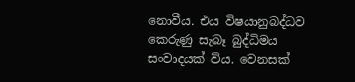නොවීය. එය විෂයානුබද්ධව කෙරුණු සැබෑ බුද්ධිමය සංවාදයක් විය. වෙනසක්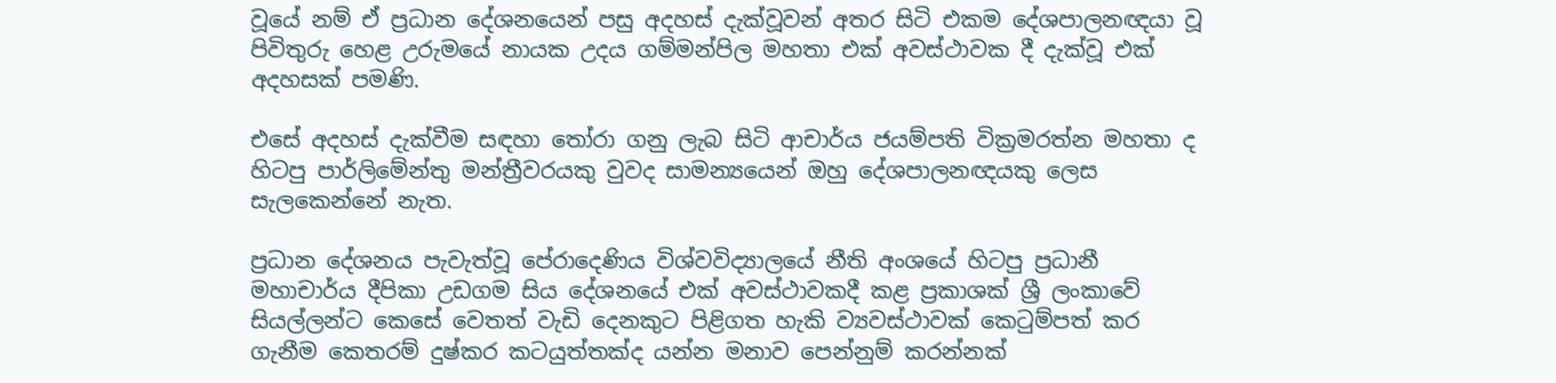වූයේ නම් ඒ ප්‍රධාන දේශනයෙන් පසු අදහස් දැක්වූවන් අතර සිටි එකම දේශපාලනඥයා වූ පිවිතුරු හෙළ උරුමයේ නායක උදය ගම්මන්පිල මහතා එක් අවස්ථාවක දී දැක්වූ එක් අදහසක් පමණි.

එසේ අදහස් දැක්වීම සඳහා තෝරා ගනු ලැබ සිටි ආචාර්ය ජයම්පති වික්‍රමරත්න මහතා ද හිටපු පාර්ලිමේන්තු මන්ත්‍රීවරයකු වුවද සාමන්‍යයෙන් ඔහු දේශපාලනඥයකු ලෙස සැලකෙන්නේ නැත.

ප්‍රධාන දේශනය පැවැත්වූ පේරාදෙණිය විශ්වවිද්‍යාලයේ නීති අංශයේ හිටපු ප්‍රධානී මහාචාර්ය දීපිකා උඩගම සිය දේශනයේ එක් අවස්ථාවකදී කළ ප්‍රකාශක් ශ්‍රී ලංකාවේ සියල්ලන්ට කෙසේ වෙතත් වැඩි දෙනකුට පිළිගත හැකි ව්‍යවස්ථාවක් කෙටුම්පත් කර ගැනීම කෙතරම් දුෂ්කර කටයුත්තක්ද යන්න මනාව පෙන්නුම් කරන්නක්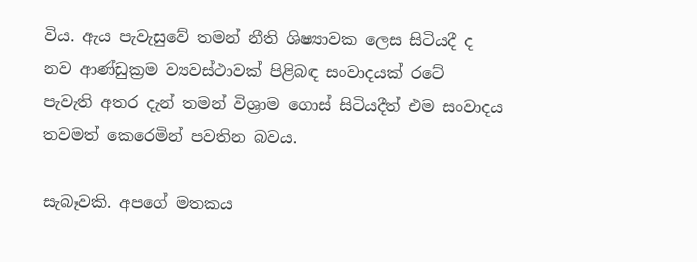විය. ඇය පැවැසුවේ තමන් නීති ශිෂ්‍යාවක ලෙස සිටියදී ද නව ආණ්ඩුක්‍රම ව්‍යවස්ථාවක් පිළිබඳ සංවාදයක් රටේ  පැවැති අතර දැන් තමන් විශ්‍රාම ගොස් සිටියදීත් එම සංවාදය තවමත් කෙරෙමින් පවතින බවය.

සැබෑවකි. අපගේ මතකය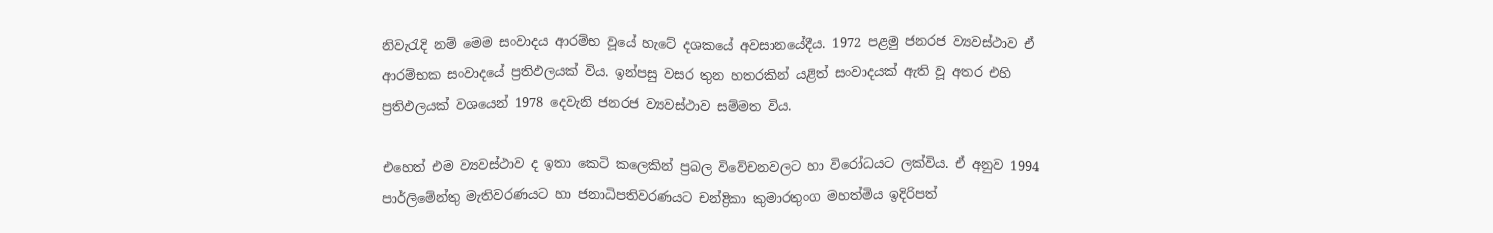නිවැරැදි නම් මෙම සංවාදය ආරම්භ වූයේ හැටේ දශකයේ අවසානයේදීය. 1972 පළමු ජනරජ ව්‍යවස්ථාව ඒ ආරම්භක සංවාදයේ ප්‍රතිඵලයක් විය. ඉන්පසු වසර තුන හතරකින් යළිත් සංවාදයක් ඇති වූ අතර එහි ප්‍රතිඵලයක් වශයෙන් 1978 දෙවැනි ජනරජ ව්‍යවස්ථාව සම්මත විය.

එහෙත් එම ව්‍යවස්ථාව ද ඉතා කෙටි කලෙකින් ප්‍රබල විවේචනවලට හා විරෝධයට ලක්විය. ඒ අනුව 1994 පාර්ලිමේන්තු මැතිවරණයට හා ජනාධිපතිවරණයට චන්ද්‍රිකා කුමාරතුංග මහත්මිය ඉදිරිපත්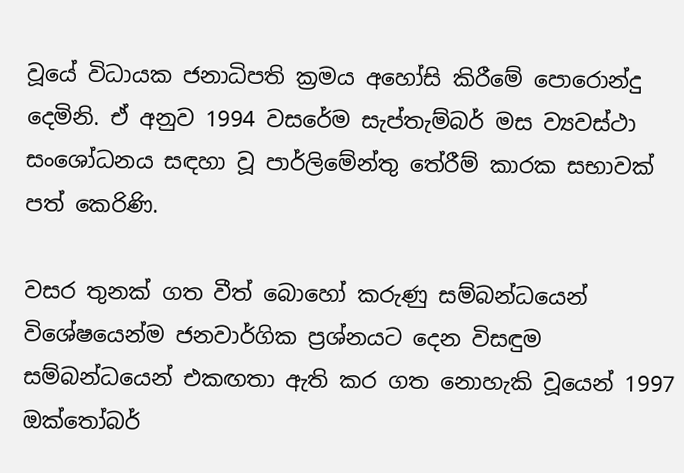වූයේ විධායක ජනාධිපති ක්‍රමය අහෝසි කිරීමේ පොරොන්දු දෙමිනි. ඒ අනුව 1994 වසරේම සැප්තැම්බර් මස ව්‍යවස්ථා සංශෝධනය සඳහා වූ පාර්ලිමේන්තු තේරීම් කාරක සභාවක් පත් කෙරිණි.

වසර තුනක් ගත වීත් බොහෝ කරුණු සම්බන්ධයෙන් විශේෂයෙන්ම ජනවාර්ගික ප්‍රශ්නයට දෙන විසඳුම සම්බන්ධයෙන් එකඟතා ඇති කර ගත නොහැකි වූයෙන් 1997 ඔක්තෝබර්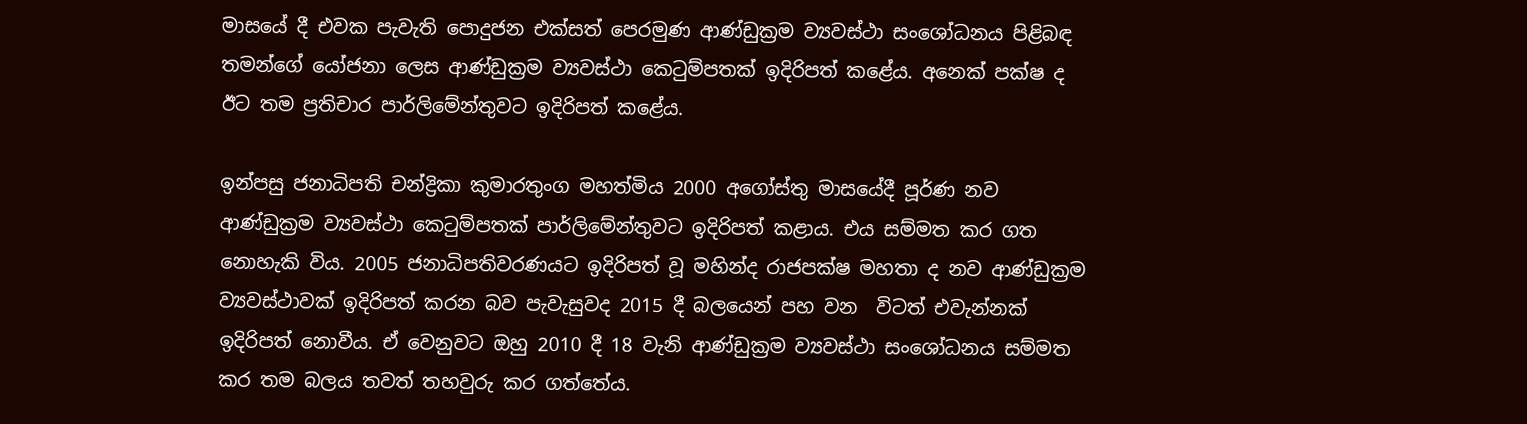මාසයේ දී එවක පැවැති පොදුජන එක්සත් පෙරමුණ ආණ්ඩුක්‍රම ව්‍යවස්ථා සංශෝධනය පිළිබඳ තමන්ගේ යෝජනා ලෙස ආණ්ඩුක්‍රම ව්‍යවස්ථා කෙටුම්පතක් ඉදිරිපත් කළේය. අනෙක් පක්ෂ ද ඊට තම ප්‍රතිචාර පාර්ලිමේන්තුවට ඉදිරිපත් කළේය.

ඉන්පසු ජනාධිපති චන්ද්‍රිකා කුමාරතුංග මහත්මිය 2000 අගෝස්තු මාසයේදී පූර්ණ නව ආණ්ඩුක්‍රම ව්‍යවස්ථා කෙටුම්පතක් පාර්ලිමේන්තුවට ඉදිරිපත් කළාය. එය සම්මත කර ගත  නොහැකි විය. 2005 ජනාධිපතිවරණයට ඉදිරිපත් වූ මහින්ද රාජපක්ෂ මහතා ද නව ආණ්ඩුක්‍රම ව්‍යවස්ථාවක් ඉදිරිපත් කරන බව පැවැසුවද 2015 දී බලයෙන් පහ වන  විටත් එවැන්නක් ඉදිරිපත් නොවීය. ඒ වෙනුවට ඔහු 2010 දී 18 වැනි ආණ්ඩුක්‍රම ව්‍යවස්ථා සංශෝධනය සම්මත කර තම බලය තවත් තහවුරු කර ගත්තේය.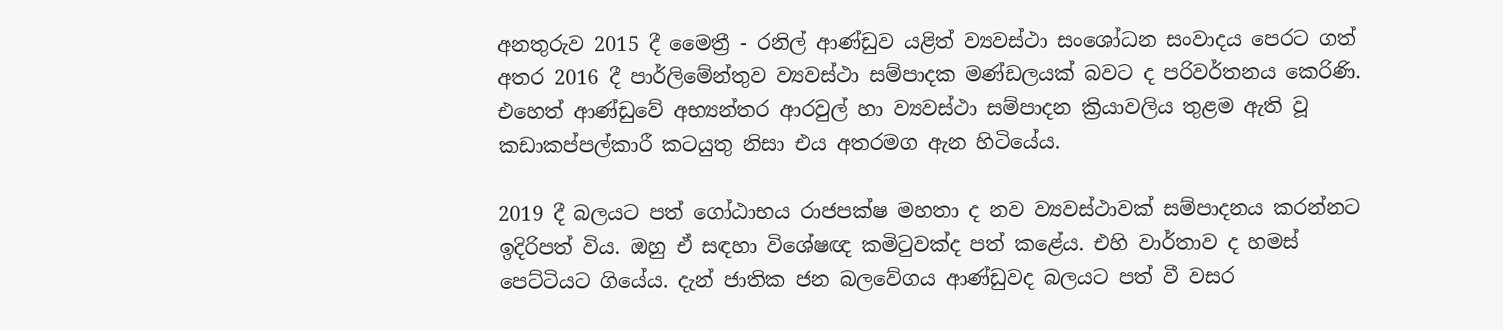අනතුරුව 2015 දී මෛත්‍රී - රනිල් ආණ්ඩුව යළිත් ව්‍යවස්ථා සංශෝධන සංවාදය පෙරට ගත් අතර 2016 දී පාර්ලිමේන්තුව ව්‍යවස්ථා සම්පාදක මණ්ඩලයක් බවට ද පරිවර්තනය කෙරිණි. එහෙත් ආණ්ඩුවේ අභ්‍යන්තර ආරවුල් හා ව්‍යවස්ථා සම්පාදන ක්‍රියාවලිය තුළම ඇති වූ කඩාකප්පල්කාරී කටයුතු නිසා එය අතරමග ඇන හිටියේය.

2019 දී බලයට පත් ගෝඨාභය රාජපක්ෂ මහතා ද නව ව්‍යවස්ථාවක් සම්පාදනය කරන්නට ඉදිරිපත් විය. ඔහු ඒ සඳහා විශේෂඥ කමිටුවක්ද පත් කළේය. එහි වාර්තාව ද හමස් පෙට්ටියට ගියේය. දැන් ජාතික ජන බලවේගය ආණ්ඩුවද බලයට පත් වී වසර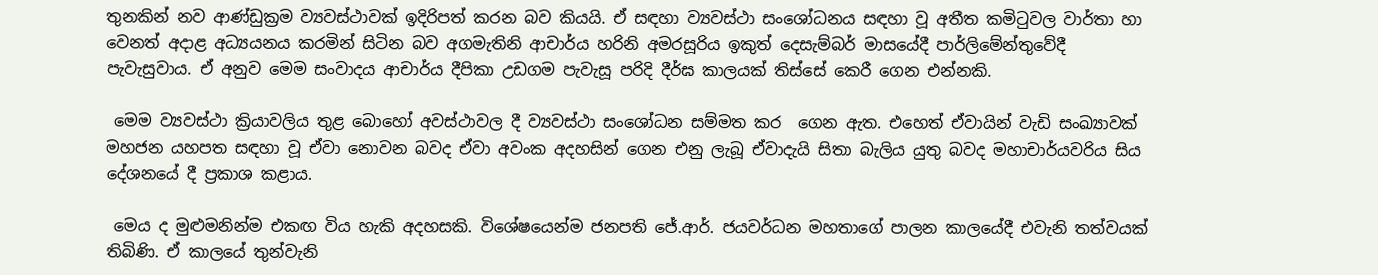තුනකින් නව ආණ්ඩුක්‍රම ව්‍යවස්ථාවක් ඉදිරිපත් කරන බව කියයි. ඒ සඳහා ව්‍යවස්ථා සංශෝධනය සඳහා වූ අතීත කමිටුවල වාර්තා හා වෙනත් අදාළ අධ්‍යයනය කරමින් සිටින බව අගමැතිනි ආචාර්ය හරිනි අමරසූරිය ඉකුත් දෙසැම්බර් මාසයේදී පාර්ලිමේන්තුවේදී පැවැසුවාය. ඒ අනුව මෙම සංවාදය ආචාර්ය දීපිකා උඩගම පැවැසූ පරිදි දීර්ඝ කාලයක් තිස්සේ කෙරී ගෙන එන්නකි.

 මෙම ව්‍යවස්ථා ක්‍රියාවලිය තුළ බොහෝ අවස්ථාවල දී ව්‍යවස්ථා සංශෝධන සම්මත කර  ගෙන ඇත. එහෙත් ඒවායින් වැඩි සංඛ්‍යාවක් මහජන යහපත සඳහා වූ ඒවා නොවන බවද ඒවා අවංක අදහසින් ගෙන එනු ලැබූ ඒවාදැයි සිතා බැලිය යුතු බවද මහාචාර්යවරිය සිය දේශනයේ දී ප්‍රකාශ කළාය.

 මෙය ද මුළුමනින්ම එකඟ විය හැකි අදහසකි. විශේෂයෙන්ම ජනපති ජේ.ආර්. ජයවර්ධන මහතාගේ පාලන කාලයේදී එවැනි තත්වයක් තිබිණි. ඒ කාලයේ තුන්වැනි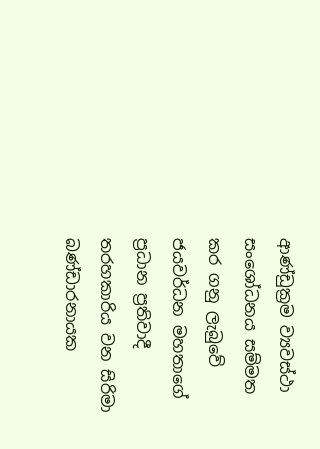ආණ්ඩුක්‍රම ව්‍යවස්ථා සංශෝධනය සම්මත කර ගනු ලැබුවේ ජයවර්ධන මහතාගේ ප්‍රධාන ප්‍රතිවාදී තරහකාරිය වන සිරිමා බණ්ඩාරනායක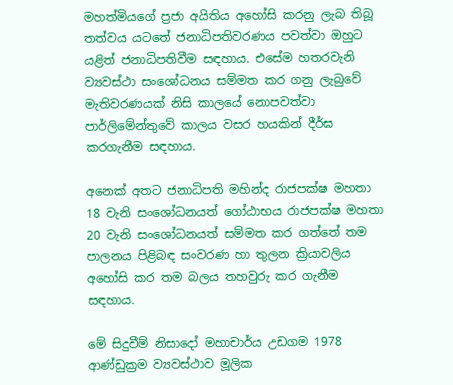මහත්මියගේ ප්‍රජා අයිතිය අහෝසි කරනු ලැබ තිබූ තත්වය යටතේ ජනාධිපතිවරණය පවත්වා ඔහුට යළිත් ජනාධිපතිවීම සඳහාය. එසේම හතරවැනි ව්‍යවස්ථා සංශෝධනය සම්මත කර ගනු ලැබුවේ මැතිවරණයක් නිසි කාලයේ නොපවත්වා පාර්ලිමේන්තුවේ කාලය වසර හයකින් දීර්ඝ කරගැනීම සඳහාය.

අනෙක් අතට ජනාධිපති මහින්ද රාජපක්ෂ මහතා 18 වැනි සංශෝධනයත් ගෝඨාභය රාජපක්ෂ මහතා 20 වැනි සංශෝධනයත් සම්මත කර ගත්තේ තම පාලනය පිළිබඳ සංවරණ හා තුලන ක්‍රියාවලිය අහෝසි කර තම බලය තහවුරු කර ගැනීම සඳහාය.

මේ සිදුවීම් නිසාදෝ මහාචාර්ය උඩගම 1978 ආණ්ඩුක්‍රම ව්‍යවස්ථාව මූලික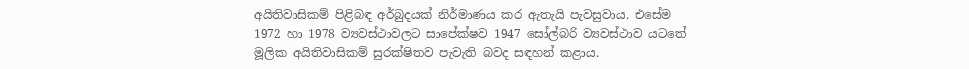අයිතිවාසිකම් පිළිබඳ අර්බුදයක් නිර්මාණය කර ඇතැයි පැවසුවාය. එසේම 1972 හා 1978 ව්‍යවස්ථාවලට සාපේක්ෂව 1947 සෝල්බරි ව්‍යවස්ථාව යටතේ මූලික අයිතිවාසිකම් සුරක්ෂිතව පැවැති බවද සඳහන් කළාය.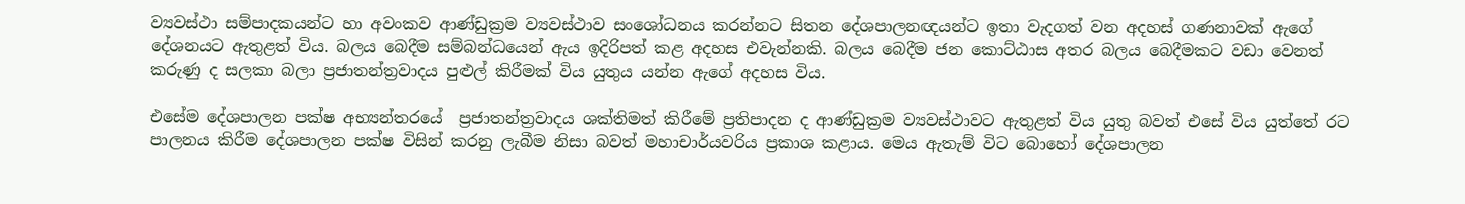ව්‍යවස්ථා සම්පාදකයන්ට හා අවංකව ආණ්ඩුක්‍රම ව්‍යවස්ථාව සංශෝධනය කරන්නට සිතන දේශපාලනඥයන්ට ඉතා වැදගත් වන අදහස් ගණනාවක් ඇගේ දේශනයට ඇතුළත් විය. බලය බෙදීම සම්බන්ධයෙන් ඇය ඉදිරිපත් කළ අදහස එවැන්නකි. බලය බෙදීම ජන කොට්ඨාස අතර බලය බෙදීමකට වඩා වෙනත් කරුණු ද සලකා බලා ප්‍රජාතන්ත්‍රවාදය පුළුල් කිරීමක් විය යුතුය යන්න ඇගේ අදහස විය.

එසේම දේශපාලන පක්ෂ අභ්‍යන්තරයේ  ප්‍රජාතන්ත්‍රවාදය ශක්තිමත් කිරීමේ ප්‍රතිපාදන ද ආණ්ඩුක්‍රම ව්‍යවස්ථාවට ඇතුළත් විය යුතු බවත් එසේ විය යුත්තේ රට පාලනය කිරීම දේශපාලන පක්ෂ විසින් කරනු ලැබීම නිසා බවත් මහාචාර්යවරිය ප්‍රකාශ කළාය. මෙය ඇතැම් විට බොහෝ දේශපාලන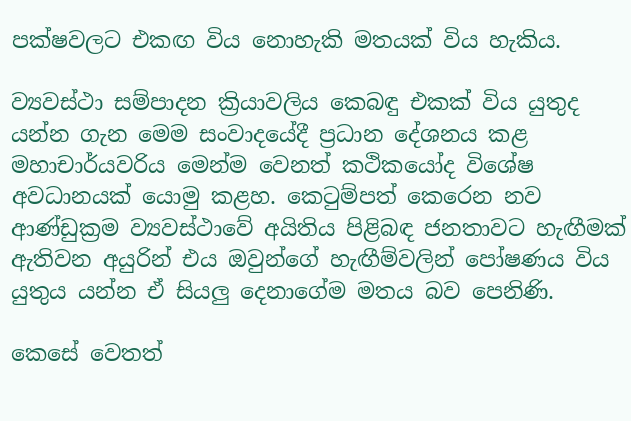පක්ෂවලට එකඟ විය නොහැකි මතයක් විය හැකිය.

ව්‍යවස්ථා සම්පාදන ක්‍රියාවලිය කෙබඳු එකක් විය යුතුද යන්න ගැන මෙම සංවාදයේදී ප්‍රධාන දේශනය කළ මහාචාර්යවරිය මෙන්ම වෙනත් කථිකයෝද විශේෂ අවධානයක් යොමු කළහ. කෙටුම්පත් කෙරෙන නව ආණ්ඩුක්‍රම ව්‍යවස්ථාවේ අයිතිය පිළිබඳ ජනතාවට හැඟීමක් ඇතිවන අයුරින් එය ඔවුන්ගේ හැඟීම්වලින් පෝෂණය විය යුතුය යන්න ඒ සියලු දෙනාගේම මතය බව පෙනිණි.

කෙසේ වෙතත්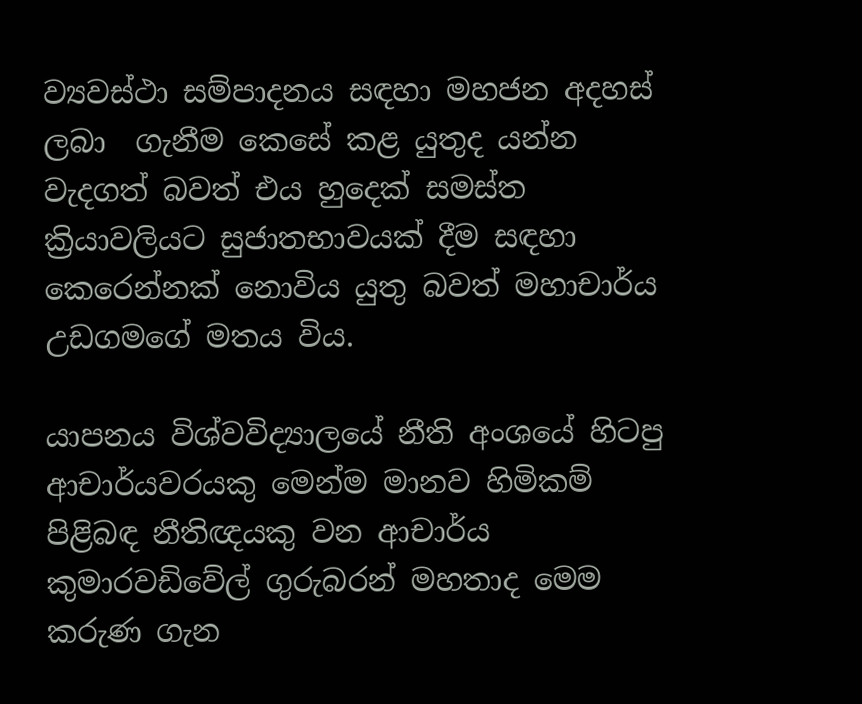ව්‍යවස්ථා සම්පාදනය සඳහා මහජන අදහස් ලබා  ගැනීම කෙසේ කළ යුතුද යන්න වැදගත් බවත් එය හුදෙක් සමස්ත  ක්‍රියාවලියට සුජාතභාවයක් දීම සඳහා කෙරෙන්නක් නොවිය යුතු බවත් මහාචාර්ය උඩගමගේ මතය විය.

යාපනය විශ්වවිද්‍යාලයේ නීති අංශයේ හිටපු ආචාර්යවරයකු මෙන්ම මානව හිමිකම් පිළිබඳ නීතිඥයකු වන ආචාර්ය කුමාරවඩිවේල් ගුරුබරන් මහතාද මෙම කරුණ ගැන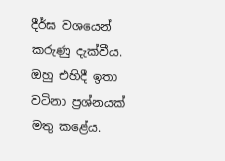දීර්ඝ වශයෙන් කරුණු දැක්වීය. ඔහු එහිදී ඉතා වටිනා ප්‍රශ්නයක් මතු කළේය.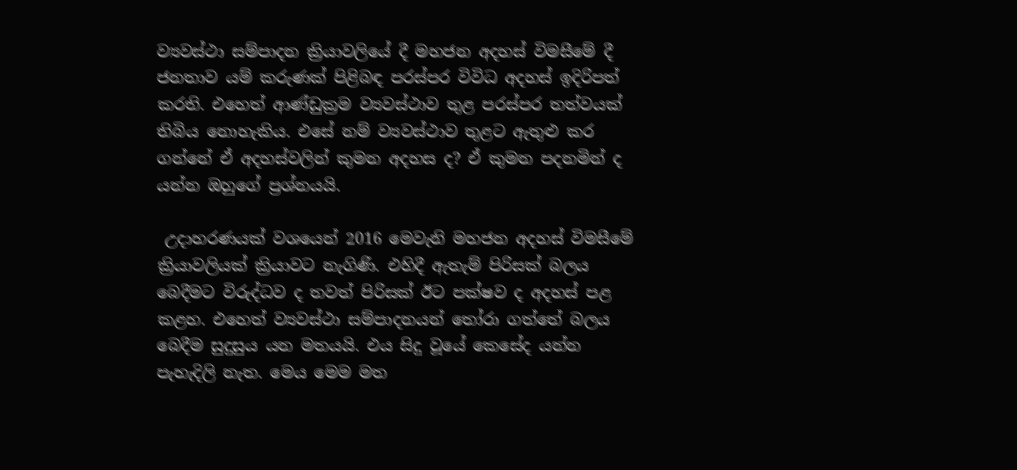ව්‍යවස්ථා සම්පාදන ක්‍රියාවලියේ දී මහජන අදහස් විමසීමේ දී  ජනතාව යම් කරුණක් පිළිබඳ පරස්පර විවිධ අදහස් ඉදිරිපත් කරති. එහෙත් ආණ්ඩුක්‍රම ව්‍යවස්ථාව තුළ පරස්පර තත්වයක් තිබිය නොහැකිය. එසේ නම් ව්‍යවස්ථාව තුළට ඇතුළු කර ගන්නේ ඒ අදහස්වලින් කුමන අදහස ද? ඒ කුමන පදනමින් ද යන්න ඔහුගේ ප්‍රශ්නයයි.

 උදාහරණයක් වශයෙන් 2016 මෙවැනි මහජන අදහස් විමසීමේ ක්‍රියාවලියක් ක්‍රියාවට නැගිණි. එහිදී ඇතැම් පිරිසක් බලය බෙදීමට විරුද්ධව ද තවත් පිරිසක් ඊට පක්ෂව ද අදහස් පළ කළහ. එහෙත් ව්‍යවස්ථා සම්පාදනයන් තෝරා ගත්තේ බලය බෙදීම සුදුසුය යන මතයයි. එය සිදු වූයේ කෙසේද යන්න පැහැදිලි නැත. මෙය මෙම මත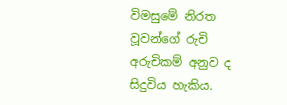විමසුමේ නිරත වූවන්ගේ රුචි අරුචිකම් අනුව ද සිදුවිය හැකිය.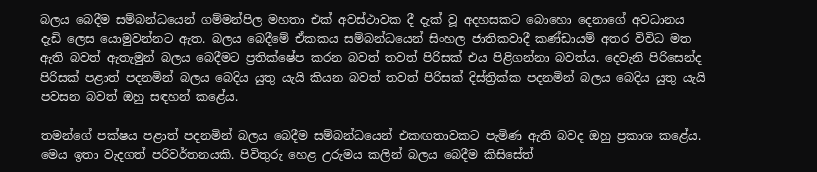බලය බෙදීම සම්බන්ධයෙන් ගම්මන්පිල මහතා එක් අවස්ථාවක දී දැක් වූ අදහසකට බොහො දෙනාගේ අවධානය දැඩි ලෙස යොමුවන්නට ඇත. බලය බෙදීමේ ඒකකය සම්බන්ධයෙන් සිංහල ජාතිකවාදී කණ්ඩායම් අතර විවිධ මත ඇති බවත් ඇතැමුන් බලය බෙදීමට ප්‍රතික්ෂේප කරන බවත් තවත් පිරිසක් එය පිළිගන්නා බවත්ය. දෙවැනි පිරිසෙන්ද පිරිසක් පළාත් පදනමින් බලය බෙදිය යුතු යැයි කියන බවත් තවත් පිරිසක් දිස්ත්‍රික්ක පදනමින් බලය බෙදිය යුතු යැයි පවසන බවත් ඔහු සඳහන් කළේය.

තමන්ගේ පක්ෂය පළාත් පදනමින් බලය බෙදීම සම්බන්ධයෙන් එකඟතාවකට පැමිණ ඇති බවද ඔහු ප්‍රකාශ කළේය. මෙය ඉතා වැදගත් පරිවර්තනයකි. පිවිතුරු හෙළ උරුමය කලින් බලය බෙදීම කිසිසේත්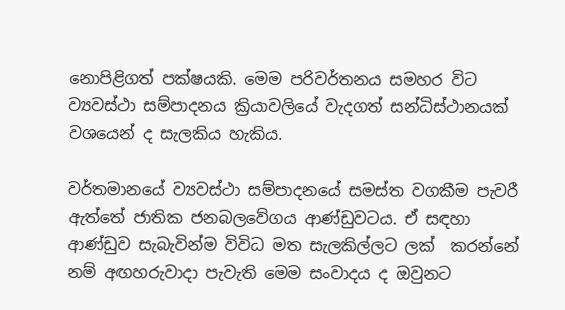නොපිළිගත් පක්ෂයකි. මෙම පරිවර්තනය සමහර විට ව්‍යවස්ථා සම්පාදනය ක්‍රියාවලියේ වැදගත් සන්ධිස්ථානයක් වශයෙන් ද සැලකිය හැකිය.

වර්තමානයේ ව්‍යවස්ථා සම්පාදනයේ සමස්ත වගකීම පැවරී ඇත්තේ ජාතික ජනබලවේගය ආණ්ඩුවටය. ඒ සඳහා ආණ්ඩුව සැබැවින්ම විවිධ මත සැලකිල්ලට ලක්  කරන්නේ නම් අඟහරුවාදා පැවැති මෙම සංවාදය ද ඔවුනට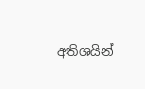අතිශයින්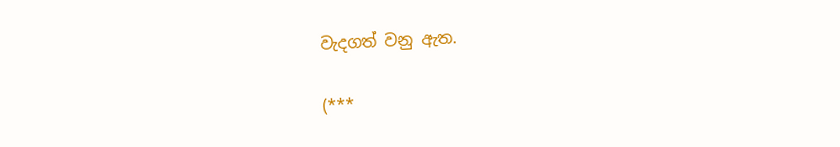වැදගත් වනු ඇත.

(***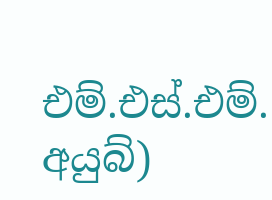එම්.එස්.එම්. අයුබ්)